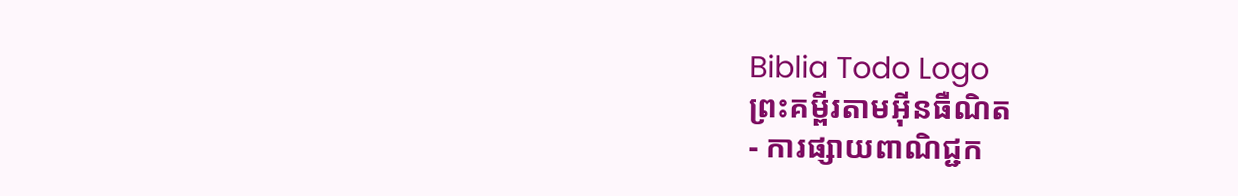Biblia Todo Logo
ព្រះគម្ពីរតាមអ៊ីនធឺណិត
- ការផ្សាយពាណិជ្ជក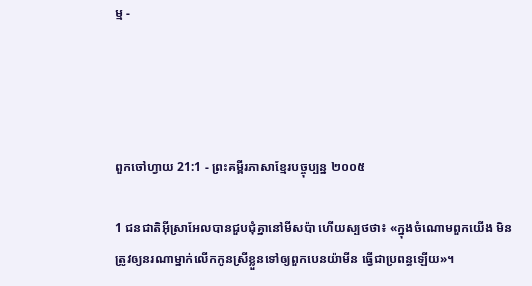ម្ម -




ពួកចៅ‌ហ្វាយ 21:1 - ព្រះគម្ពីរភាសាខ្មែរបច្ចុប្បន្ន ២០០៥

1 ជន‌ជាតិអ៊ីស្រា‌អែលបានជួប‌ជុំគ្នានៅមីស‌ប៉ា ហើយស្បថថា៖ «ក្នុងចំណោមពួកយើង មិនត្រូវឲ្យនរណាម្នាក់លើកកូនស្រីខ្លួនទៅឲ្យពួកបេន‌យ៉ាមីន ធ្វើជាប្រពន្ធឡើយ»។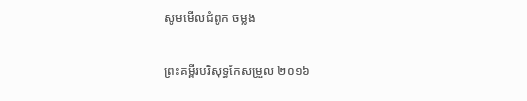សូមមើលជំពូក ចម្លង

ព្រះគម្ពីរបរិសុទ្ធកែសម្រួល ២០១៦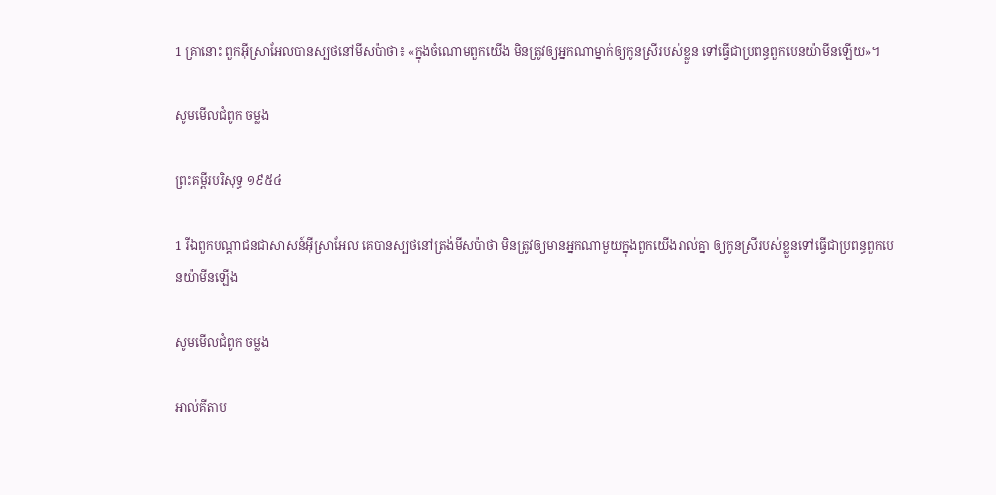1 គ្រានោះ ពួកអ៊ីស្រា‌អែលបានស្បថនៅមីស‌ប៉ាថា៖ «ក្នុងចំណោមពួកយើង មិនត្រូវឲ្យអ្នកណាម្នាក់ឲ្យកូនស្រីរបស់ខ្លួន ទៅធ្វើជាប្រពន្ធពួកបេនយ៉ាមីនឡើយ»។

សូមមើលជំពូក ចម្លង

ព្រះគម្ពីរបរិសុទ្ធ ១៩៥៤

1 រីឯពួកបណ្តាជនជាសាសន៍អ៊ីស្រាអែល គេបានស្បថនៅត្រង់មីសប៉ាថា មិនត្រូវឲ្យមានអ្នកណាមួយក្នុងពួកយើងរាល់គ្នា ឲ្យកូនស្រីរបស់ខ្លួនទៅធ្វើជាប្រពន្ធពួកបេន‌យ៉ាមីនឡើង

សូមមើលជំពូក ចម្លង

អាល់គីតាប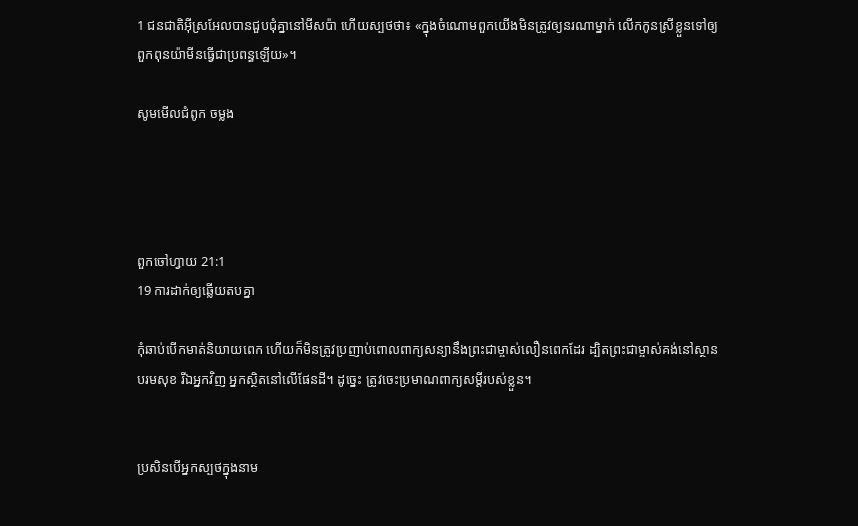1 ជន‌ជាតិអ៊ីស្រ‌អែលបានជួបជុំគ្នានៅមីស‌ប៉ា ហើយស្បថថា៖ «ក្នុងចំណោមពួកយើងមិនត្រូវឲ្យនរណាម្នាក់ លើកកូនស្រីខ្លួនទៅឲ្យពួកពុន‌យ៉ាមីនធ្វើជាប្រពន្ធឡើយ»។

សូមមើលជំពូក ចម្លង




ពួកចៅ‌ហ្វាយ 21:1
19 ការដាក់ឲ្យឆ្លើយតបគ្នា

កុំឆាប់បើកមាត់និយាយពេក ហើយក៏មិនត្រូវប្រញាប់ពោលពាក្យសន្យានឹងព្រះ‌ជាម្ចាស់លឿនពេកដែរ ដ្បិតព្រះ‌ជាម្ចាស់គង់នៅស្ថានបរម‌សុខ រីឯអ្នកវិញ អ្នកស្ថិតនៅលើផែនដី។ ដូច្នេះ ត្រូវចេះប្រមាណពាក្យសម្ដីរបស់ខ្លួន។


ប្រសិនបើអ្នកស្បថក្នុងនាម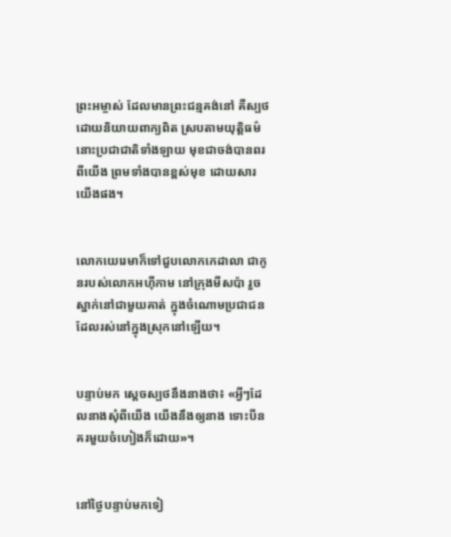ព្រះ‌អម្ចាស់ ដែលមានព្រះ‌ជន្មគង់នៅ គឺស្បថដោយនិយាយពាក្យពិត ស្របតាមយុត្តិធម៌ នោះប្រជា‌ជាតិទាំង‌ឡាយ មុខជាចង់បានពរពីយើង ព្រមទាំងបានខ្ពស់មុខ ដោយ‌សារយើងផង។


លោកយេរេមាក៏ទៅជួបលោកកេដា‌លា ជាកូនរបស់លោកអហ៊ី‌កាម នៅក្រុងមីសប៉ា រួចស្នាក់នៅជាមួយគាត់ ក្នុងចំណោមប្រជា‌ជនដែលរស់នៅក្នុងស្រុកនៅឡើយ។


បន្ទាប់មក ស្ដេចស្បថនឹងនាងថា៖ «អ្វីៗដែលនាងសុំពីយើង យើងនឹងឲ្យនាង ទោះបីនគរមួយចំហៀងក៏ដោយ»។


នៅថ្ងៃបន្ទាប់មកទៀ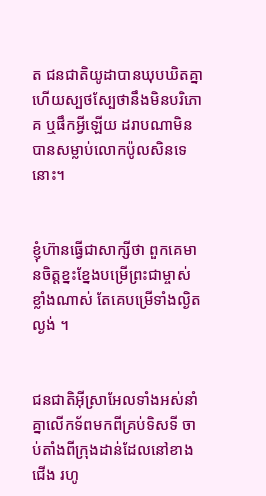ត ជន‌ជាតិយូដាបានឃុប‌ឃិតគ្នា ហើយស្បថ‌ស្បែថានឹងមិនបរិភោគ ឬផឹកអ្វីឡើយ ដរាបណាមិនបានសម្លាប់លោកប៉ូលសិនទេនោះ។


ខ្ញុំហ៊ានធ្វើជាសាក្សីថា ពួកគេមានចិត្តខ្នះ‌ខ្នែងបម្រើព្រះ‌ជា‌ម្ចាស់ខ្លាំងណាស់ តែគេបម្រើទាំងល្ងិតល្ងង់ ។


ជន‌ជាតិអ៊ីស្រា‌អែលទាំងអស់នាំគ្នាលើកទ័ពមកពីគ្រប់ទិស‌ទី ចាប់តាំងពីក្រុងដាន់ដែលនៅខាងជើង រហូ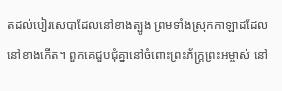តដល់បៀរ‌សេ‌បាដែលនៅខាងត្បូង ព្រមទាំងស្រុកកាឡាដដែលនៅខាងកើត។ ពួកគេជួប‌ជុំគ្នានៅចំពោះព្រះ‌ភ័ក្ត្រព្រះ‌អម្ចាស់ នៅ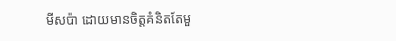មីស‌ប៉ា ដោយមានចិត្តគំនិតតែមួ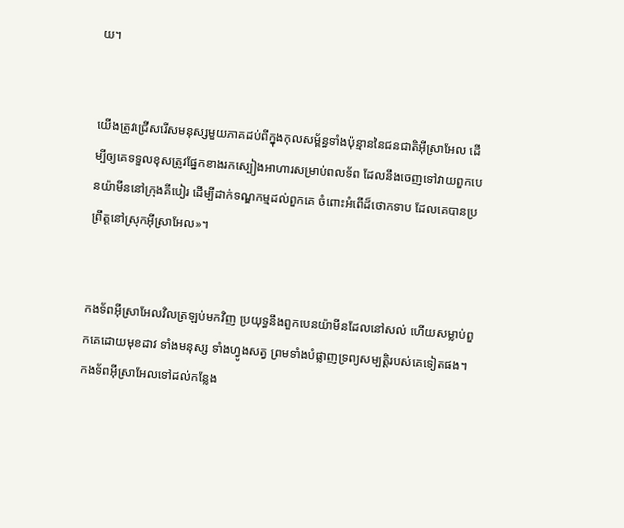យ។


យើងត្រូវជ្រើសរើសមនុស្សមួយភាគដប់ពីក្នុងកុល‌សម្ព័ន្ធទាំងប៉ុន្មាននៃជន‌ជាតិអ៊ីស្រា‌អែល ដើម្បីឲ្យគេទទួលខុសត្រូវផ្នែកខាងរកស្បៀងអាហារសម្រាប់ពលទ័ព ដែលនឹងចេញទៅវាយពួកបេន‌យ៉ាមីននៅក្រុងគីបៀរ ដើម្បីដាក់ទណ្ឌ‌កម្មដល់ពួកគេ ចំពោះអំពើដ៏ថោកទាប ដែលគេបានប្រព្រឹត្តនៅស្រុកអ៊ីស្រា‌អែល»។


កង‌ទ័ពអ៊ីស្រា‌អែលវិលត្រឡប់មកវិញ ប្រយុទ្ធនឹងពួកបេន‌យ៉ាមីនដែលនៅសល់ ហើយសម្លាប់ពួកគេដោយមុខដាវ ទាំងមនុស្ស ទាំងហ្វូងសត្វ ព្រមទាំងបំផ្លាញទ្រព្យសម្បត្តិរបស់គេទៀតផង។ កង‌ទ័ពអ៊ីស្រា‌អែលទៅដល់កន្លែង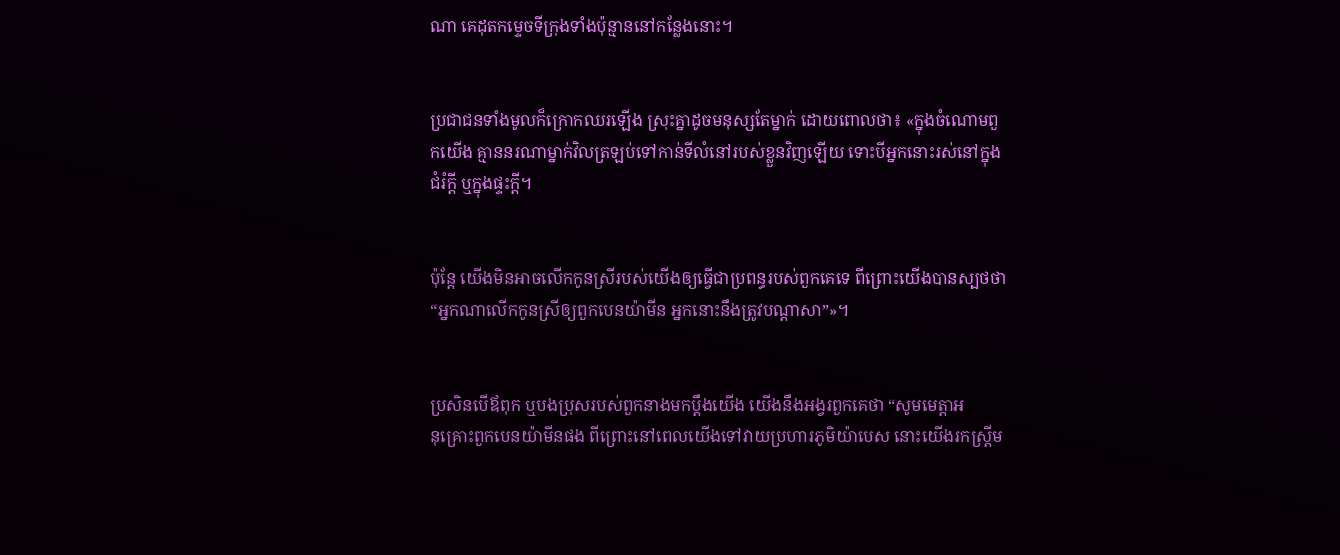ណា គេដុតកម្ទេចទីក្រុងទាំងប៉ុន្មាននៅកន្លែងនោះ។


ប្រជា‌ជនទាំងមូលក៏ក្រោកឈរឡើង ស្រុះគ្នាដូចមនុស្សតែម្នាក់ ដោយពោលថា៖ «ក្នុងចំណោមពួកយើង គ្មាននរណាម្នាក់វិលត្រឡប់ទៅកាន់ទីលំ‌នៅរបស់ខ្លួនវិញឡើយ ទោះបីអ្នកនោះរស់នៅក្នុងជំរំក្ដី ឬក្នុងផ្ទះក្ដី។


ប៉ុន្តែ យើងមិនអាចលើកកូនស្រីរបស់យើងឲ្យធ្វើជាប្រពន្ធរបស់ពួកគេទេ ពី‌ព្រោះយើងបានស្បថថា “អ្នកណាលើកកូនស្រីឲ្យពួកបេន‌យ៉ាមីន អ្នកនោះនឹងត្រូវបណ្ដាសា”»។


ប្រសិនបើឪពុក ឬបងប្រុសរបស់ពួកនាងមកប្ដឹងយើង យើងនឹងអង្វរពួកគេថា “សូមមេត្តាអនុ‌គ្រោះពួកបេន‌យ៉ាមីនផង ពី‌ព្រោះនៅពេលយើងទៅវាយប្រហារភូមិយ៉ាបេស នោះយើងរកស្ត្រីម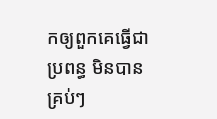កឲ្យពួកគេធ្វើជាប្រពន្ធ មិនបានគ្រប់ៗ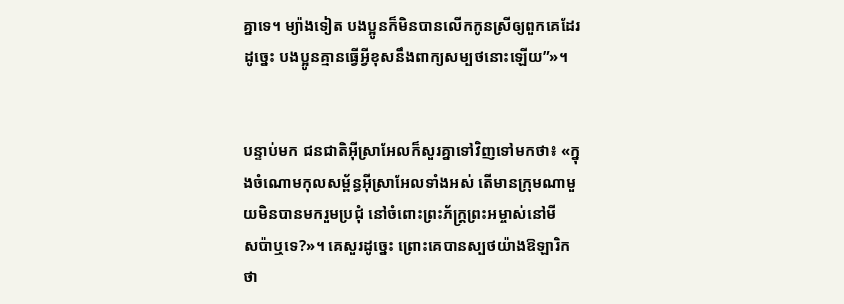គ្នាទេ។ ម្យ៉ាងទៀត បងប្អូនក៏មិនបានលើកកូនស្រីឲ្យពួកគេដែរ ដូច្នេះ បងប្អូនគ្មានធ្វើអ្វីខុសនឹងពាក្យសម្បថនោះឡើយ”»។


បន្ទាប់មក ជន‌ជាតិអ៊ីស្រា‌អែលក៏សួរគ្នាទៅវិញទៅមកថា៖ «ក្នុងចំណោមកុល‌សម្ព័ន្ធអ៊ីស្រា‌អែលទាំងអស់ តើមានក្រុមណាមួយមិនបានមករួមប្រជុំ នៅចំពោះព្រះ‌ភ័ក្ត្រព្រះ‌អម្ចាស់នៅមីស‌ប៉ាឬទេ?»។ គេសួរដូច្នេះ ព្រោះគេបានស្បថយ៉ាងឱឡា‌រិកថា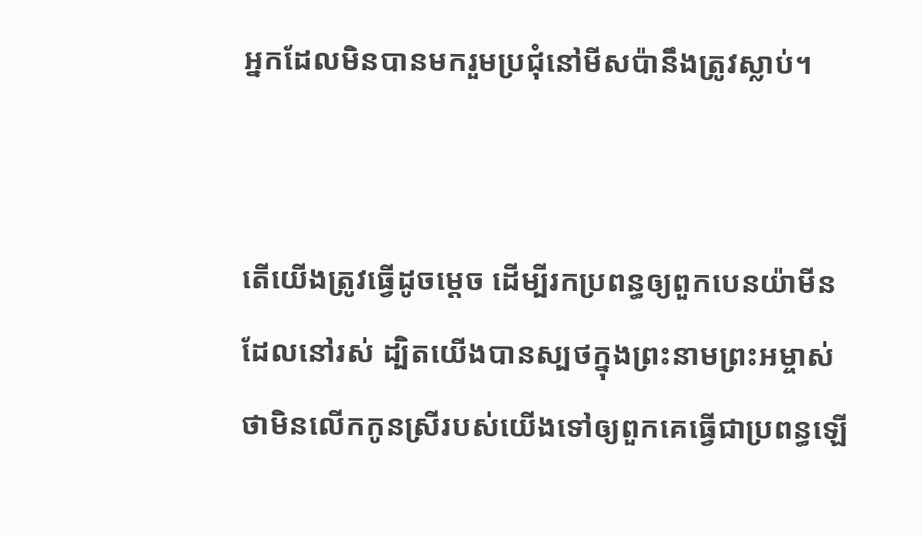អ្នកដែលមិនបានមករួមប្រជុំនៅមីស‌ប៉ានឹងត្រូវស្លាប់។


តើយើងត្រូវធ្វើដូចម្ដេច ដើម្បីរកប្រពន្ធឲ្យពួកបេន‌យ៉ាមីនដែលនៅរស់ ដ្បិតយើងបានស្បថក្នុងព្រះ‌នាមព្រះ‌អម្ចាស់ ថាមិនលើកកូនស្រីរបស់យើងទៅឲ្យពួកគេធ្វើជាប្រពន្ធឡើ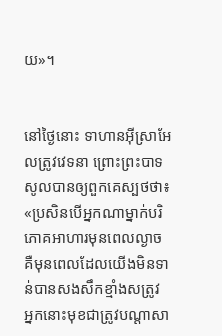យ»។


នៅថ្ងៃនោះ ទាហានអ៊ីស្រា‌អែលត្រូវវេទនា ព្រោះព្រះ‌បាទសូលបានឲ្យពួកគេស្បថថា៖ «ប្រសិនបើអ្នកណាម្នាក់បរិភោគអាហារមុនពេលល្ងាច គឺមុនពេលដែលយើងមិនទាន់បានសង‌សឹកខ្មាំងសត្រូវ អ្នកនោះមុខជាត្រូវបណ្ដាសា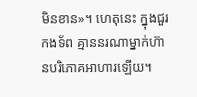មិនខាន»។ ហេតុនេះ ក្នុងជួរកង‌ទ័ព គ្មាននរណាម្នាក់ហ៊ានបរិភោគអាហារឡើយ។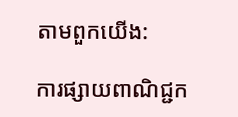តាមពួកយើង:

ការផ្សាយពាណិជ្ជក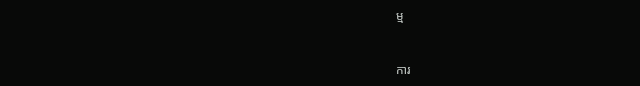ម្ម


ការ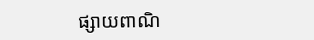ផ្សាយពាណិ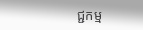ជ្ជកម្ម